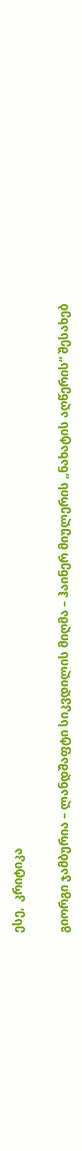ესე,  კრიტიკა

გიორგი ჯამბურია – ლანდშაფტი სიკვდილის მიღმა – ჰაინერ მიულერის „ნახატის აღწერის“ შესახებ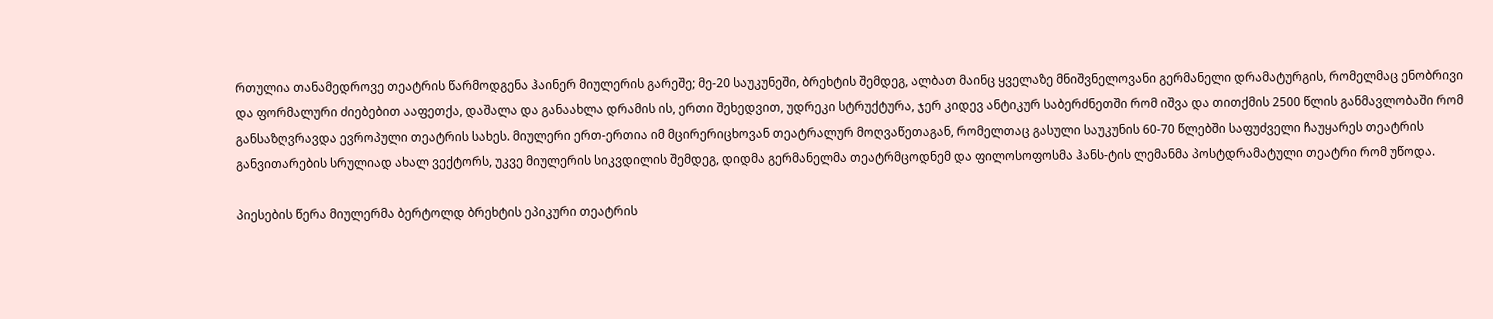რთულია თანამედროვე თეატრის წარმოდგენა ჰაინერ მიულერის გარეშე; მე-20 საუკუნეში, ბრეხტის შემდეგ, ალბათ მაინც ყველაზე მნიშვნელოვანი გერმანელი დრამატურგის, რომელმაც ენობრივი და ფორმალური ძიებებით ააფეთქა, დაშალა და განაახლა დრამის ის, ერთი შეხედვით, უდრეკი სტრუქტურა, ჯერ კიდევ ანტიკურ საბერძნეთში რომ იშვა და თითქმის 2500 წლის განმავლობაში რომ განსაზღვრავდა ევროპული თეატრის სახეს. მიულერი ერთ-ერთია იმ მცირერიცხოვან თეატრალურ მოღვაწეთაგან, რომელთაც გასული საუკუნის 60-70 წლებში საფუძველი ჩაუყარეს თეატრის განვითარების სრულიად ახალ ვექტორს, უკვე მიულერის სიკვდილის შემდეგ, დიდმა გერმანელმა თეატრმცოდნემ და ფილოსოფოსმა ჰანს-ტის ლემანმა პოსტდრამატული თეატრი რომ უწოდა.

პიესების წერა მიულერმა ბერტოლდ ბრეხტის ეპიკური თეატრის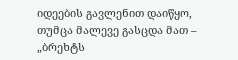იდეების გავლენით დაიწყო, თუმცა მალევე გასცდა მათ – „ბრეხტს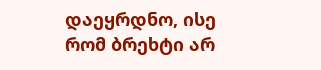დაეყრდნო, ისე რომ ბრეხტი არ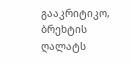გააკრიტიკო, ბრეხტის ღალატს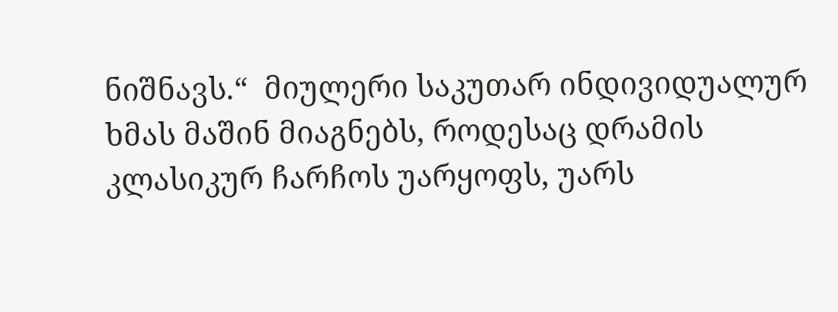ნიშნავს.“  მიულერი საკუთარ ინდივიდუალურ ხმას მაშინ მიაგნებს, როდესაც დრამის კლასიკურ ჩარჩოს უარყოფს, უარს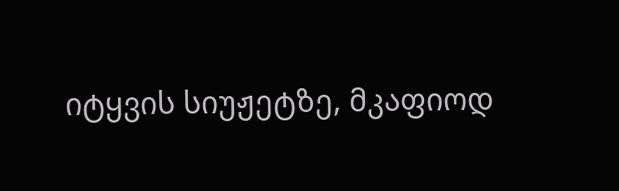იტყვის სიუჟეტზე, მკაფიოდ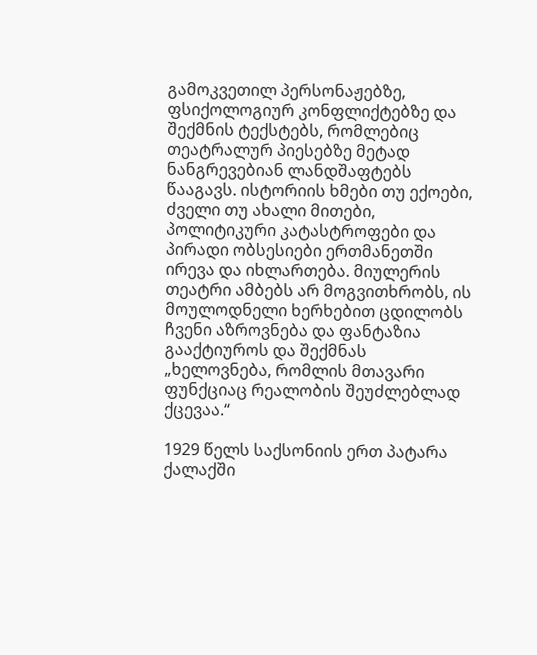გამოკვეთილ პერსონაჟებზე, ფსიქოლოგიურ კონფლიქტებზე და შექმნის ტექსტებს, რომლებიც თეატრალურ პიესებზე მეტად ნანგრევებიან ლანდშაფტებს წააგავს. ისტორიის ხმები თუ ექოები, ძველი თუ ახალი მითები, პოლიტიკური კატასტროფები და პირადი ობსესიები ერთმანეთში ირევა და იხლართება. მიულერის თეატრი ამბებს არ მოგვითხრობს, ის მოულოდნელი ხერხებით ცდილობს ჩვენი აზროვნება და ფანტაზია გააქტიუროს და შექმნას „ხელოვნება, რომლის მთავარი ფუნქციაც რეალობის შეუძლებლად ქცევაა.“

1929 წელს საქსონიის ერთ პატარა ქალაქში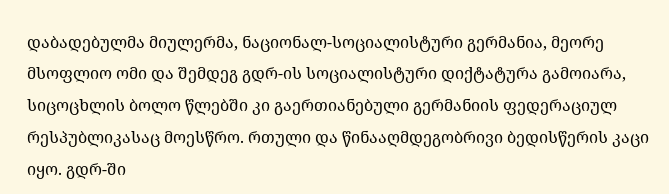დაბადებულმა მიულერმა, ნაციონალ-სოციალისტური გერმანია, მეორე მსოფლიო ომი და შემდეგ გდრ-ის სოციალისტური დიქტატურა გამოიარა, სიცოცხლის ბოლო წლებში კი გაერთიანებული გერმანიის ფედერაციულ რესპუბლიკასაც მოესწრო. რთული და წინააღმდეგობრივი ბედისწერის კაცი იყო. გდრ-ში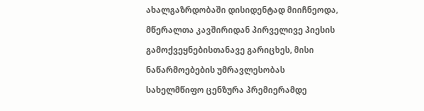ახალგაზრდობაში დისიდენტად მიიჩნეოდა, მწერალთა კავშირიდან პირველივე პიესის გამოქვეყნებისთანავე გარიცხეს, მისი ნაწარმოებების უმრავლესობას სახელმწიფო ცენზურა პრემიერამდე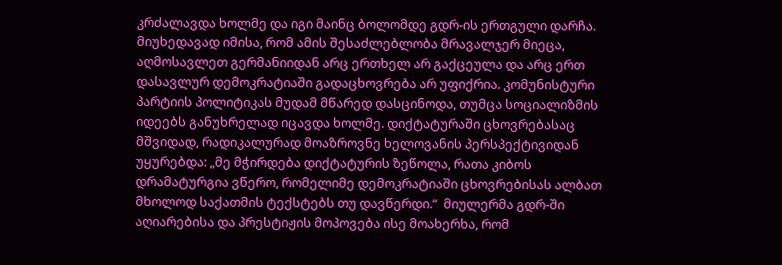კრძალავდა ხოლმე და იგი მაინც ბოლომდე გდრ-ის ერთგული დარჩა. მიუხედავად იმისა, რომ ამის შესაძლებლობა მრავალჯერ მიეცა, აღმოსავლეთ გერმანიიდან არც ერთხელ არ გაქცეულა და არც ერთ დასავლურ დემოკრატიაში გადაცხოვრება არ უფიქრია. კომუნისტური პარტიის პოლიტიკას მუდამ მწარედ დასცინოდა, თუმცა სოციალიზმის იდეებს განუხრელად იცავდა ხოლმე. დიქტატურაში ცხოვრებასაც მშვიდად, რადიკალურად მოაზროვნე ხელოვანის პერსპექტივიდან უყურებდა: „მე მჭირდება დიქტატურის ზეწოლა, რათა კიბოს დრამატურგია ვწერო, რომელიმე დემოკრატიაში ცხოვრებისას ალბათ მხოლოდ საქათმის ტექსტებს თუ დავწერდი.“  მიულერმა გდრ-ში აღიარებისა და პრესტიჟის მოპოვება ისე მოახერხა, რომ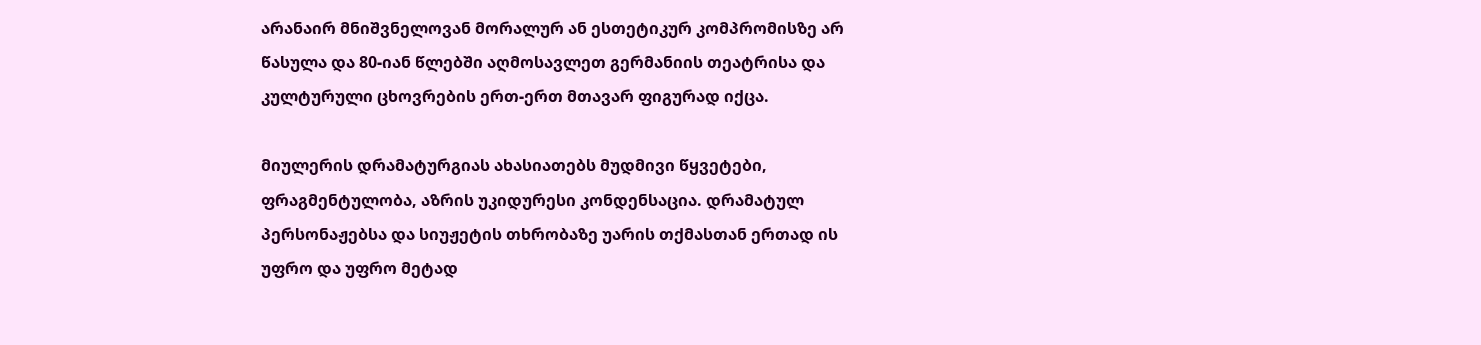არანაირ მნიშვნელოვან მორალურ ან ესთეტიკურ კომპრომისზე არ წასულა და 80-იან წლებში აღმოსავლეთ გერმანიის თეატრისა და კულტურული ცხოვრების ერთ-ერთ მთავარ ფიგურად იქცა.

მიულერის დრამატურგიას ახასიათებს მუდმივი წყვეტები, ფრაგმენტულობა, აზრის უკიდურესი კონდენსაცია. დრამატულ პერსონაჟებსა და სიუჟეტის თხრობაზე უარის თქმასთან ერთად ის უფრო და უფრო მეტად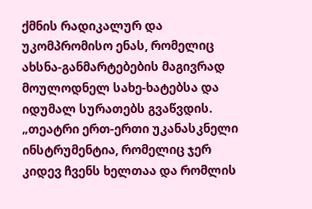ქმნის რადიკალურ და უკომპრომისო ენას, რომელიც ახსნა-განმარტებების მაგივრად მოულოდნელ სახე-ხატებსა და იდუმალ სურათებს გვაწვდის. „თეატრი ერთ-ერთი უკანასკნელი ინსტრუმენტია, რომელიც ჯერ კიდევ ჩვენს ხელთაა და რომლის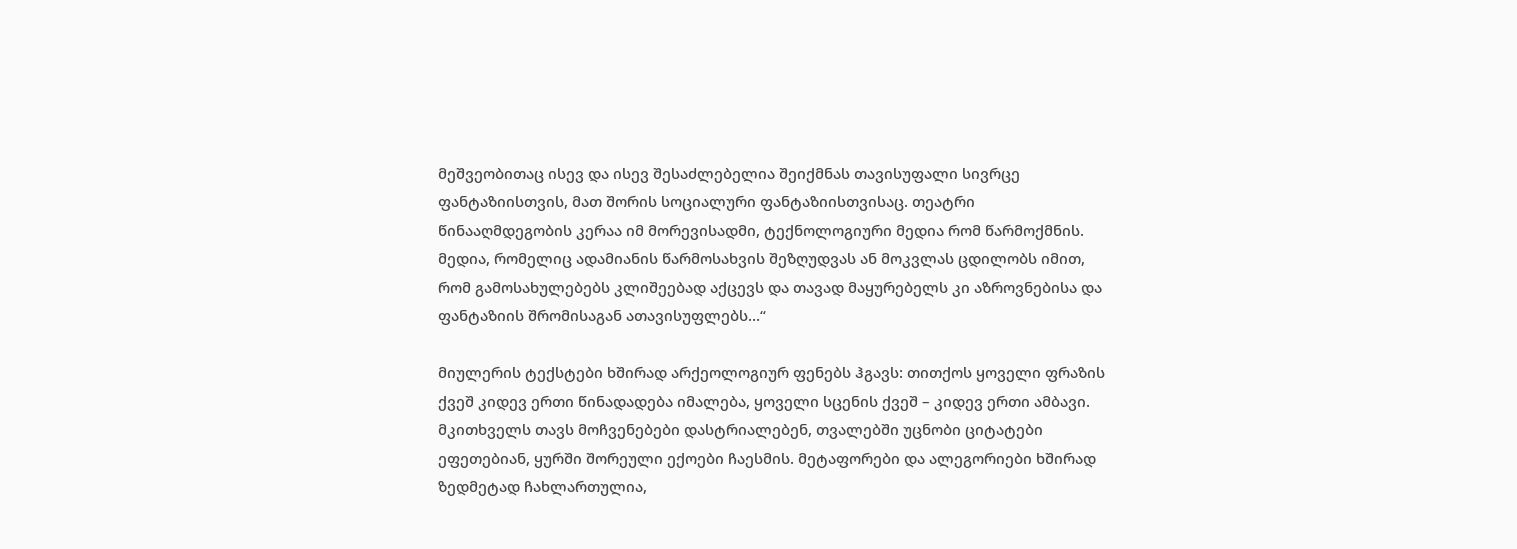მეშვეობითაც ისევ და ისევ შესაძლებელია შეიქმნას თავისუფალი სივრცე ფანტაზიისთვის, მათ შორის სოციალური ფანტაზიისთვისაც. თეატრი წინააღმდეგობის კერაა იმ მორევისადმი, ტექნოლოგიური მედია რომ წარმოქმნის. მედია, რომელიც ადამიანის წარმოსახვის შეზღუდვას ან მოკვლას ცდილობს იმით, რომ გამოსახულებებს კლიშეებად აქცევს და თავად მაყურებელს კი აზროვნებისა და ფანტაზიის შრომისაგან ათავისუფლებს…“

მიულერის ტექსტები ხშირად არქეოლოგიურ ფენებს ჰგავს: თითქოს ყოველი ფრაზის ქვეშ კიდევ ერთი წინადადება იმალება, ყოველი სცენის ქვეშ – კიდევ ერთი ამბავი. მკითხველს თავს მოჩვენებები დასტრიალებენ, თვალებში უცნობი ციტატები ეფეთებიან, ყურში შორეული ექოები ჩაესმის. მეტაფორები და ალეგორიები ხშირად ზედმეტად ჩახლართულია,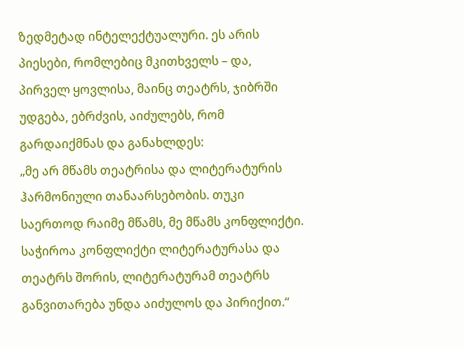ზედმეტად ინტელექტუალური. ეს არის პიესები, რომლებიც მკითხველს – და, პირველ ყოვლისა, მაინც თეატრს, ჯიბრში უდგება, ებრძვის, აიძულებს, რომ გარდაიქმნას და განახლდეს:
„მე არ მწამს თეატრისა და ლიტერატურის ჰარმონიული თანაარსებობის. თუკი საერთოდ რაიმე მწამს, მე მწამს კონფლიქტი. საჭიროა კონფლიქტი ლიტერატურასა და თეატრს შორის, ლიტერატურამ თეატრს განვითარება უნდა აიძულოს და პირიქით.“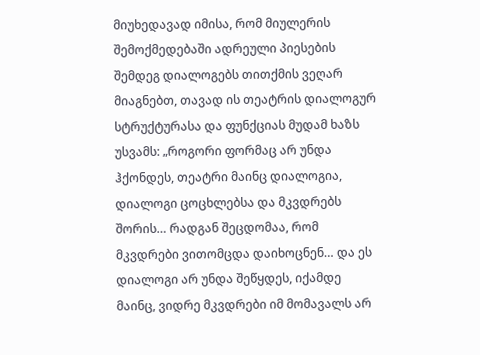მიუხედავად იმისა, რომ მიულერის შემოქმედებაში ადრეული პიესების შემდეგ დიალოგებს თითქმის ვეღარ მიაგნებთ, თავად ის თეატრის დიალოგურ სტრუქტურასა და ფუნქციას მუდამ ხაზს უსვამს: „როგორი ფორმაც არ უნდა ჰქონდეს, თეატრი მაინც დიალოგია, დიალოგი ცოცხლებსა და მკვდრებს შორის… რადგან შეცდომაა, რომ მკვდრები ვითომცდა დაიხოცნენ… და ეს დიალოგი არ უნდა შეწყდეს, იქამდე მაინც, ვიდრე მკვდრები იმ მომავალს არ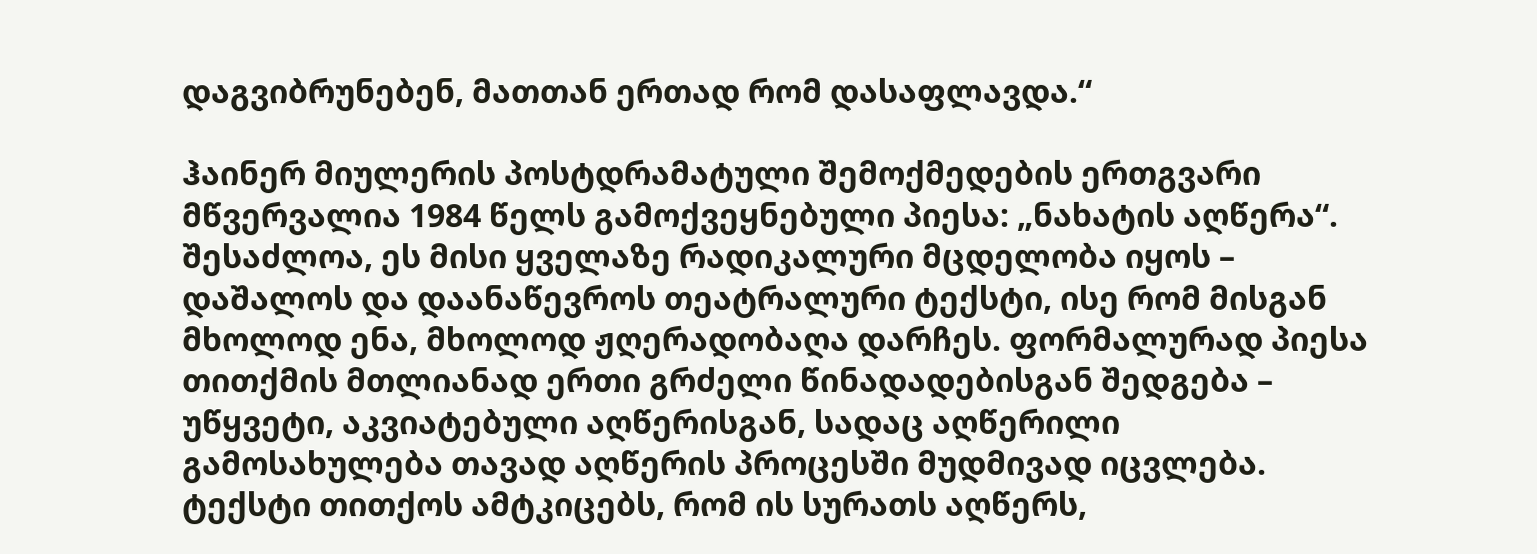დაგვიბრუნებენ, მათთან ერთად რომ დასაფლავდა.“

ჰაინერ მიულერის პოსტდრამატული შემოქმედების ერთგვარი მწვერვალია 1984 წელს გამოქვეყნებული პიესა: „ნახატის აღწერა“. შესაძლოა, ეს მისი ყველაზე რადიკალური მცდელობა იყოს – დაშალოს და დაანაწევროს თეატრალური ტექსტი, ისე რომ მისგან მხოლოდ ენა, მხოლოდ ჟღერადობაღა დარჩეს. ფორმალურად პიესა თითქმის მთლიანად ერთი გრძელი წინადადებისგან შედგება – უწყვეტი, აკვიატებული აღწერისგან, სადაც აღწერილი გამოსახულება თავად აღწერის პროცესში მუდმივად იცვლება. ტექსტი თითქოს ამტკიცებს, რომ ის სურათს აღწერს,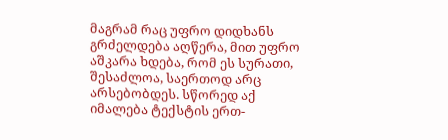მაგრამ რაც უფრო დიდხანს გრძელდება აღწერა, მით უფრო აშკარა ხდება, რომ ეს სურათი, შესაძლოა, საერთოდ არც არსებობდეს. სწორედ აქ იმალება ტექსტის ერთ-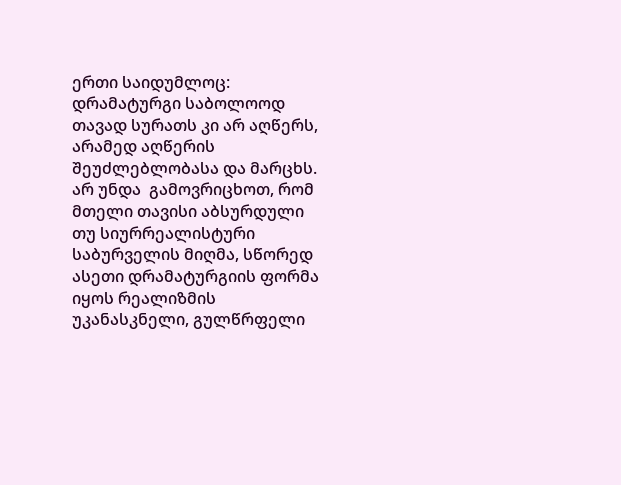ერთი საიდუმლოც: დრამატურგი საბოლოოდ თავად სურათს კი არ აღწერს, არამედ აღწერის შეუძლებლობასა და მარცხს. არ უნდა  გამოვრიცხოთ, რომ მთელი თავისი აბსურდული თუ სიურრეალისტური საბურველის მიღმა, სწორედ ასეთი დრამატურგიის ფორმა იყოს რეალიზმის უკანასკნელი, გულწრფელი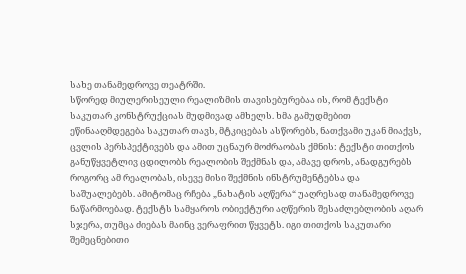სახე თანამედროვე თეატრში.
სწორედ მიულერისეული რეალიზმის თავისებურებაა ის, რომ ტექსტი საკუთარ კონსტრუქციას მუდმივად ამხელს. ხმა გამუდმებით ეწინააღმდეგება საკუთარ თავს, მტკიცებას ასწორებს, ნათქვამი უკან მიაქვს, ცვლის პერსპექტივებს და ამით უცნაურ მოძრაობას ქმნის: ტექსტი თითქოს განუწყვეტლივ ცდილობს რეალობის შექმნას და, ამავე დროს, ანადგურებს როგორც ამ რეალობას, ისევე მისი შექმნის ინსტრუმენტებსა და საშუალებებს. ამიტომაც რჩება „ნახატის აღწერა“ უაღრესად თანამედროვე ნაწარმოებად. ტექსტს სამყაროს ობიექტური აღწერის შესაძლებლობის აღარ სჯერა, თუმცა ძიებას მაინც ვერაფრით წყვეტს. იგი თითქოს საკუთარი შემეცნებითი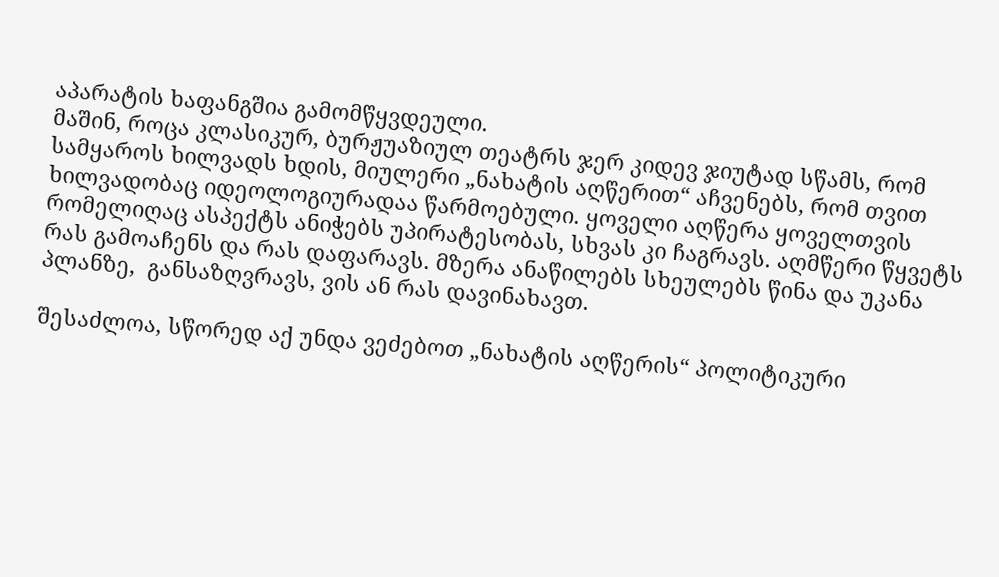აპარატის ხაფანგშია გამომწყვდეული.
მაშინ, როცა კლასიკურ, ბურჟუაზიულ თეატრს ჯერ კიდევ ჯიუტად სწამს, რომ სამყაროს ხილვადს ხდის, მიულერი „ნახატის აღწერით“ აჩვენებს, რომ თვით ხილვადობაც იდეოლოგიურადაა წარმოებული. ყოველი აღწერა ყოველთვის რომელიღაც ასპექტს ანიჭებს უპირატესობას, სხვას კი ჩაგრავს. აღმწერი წყვეტს რას გამოაჩენს და რას დაფარავს. მზერა ანაწილებს სხეულებს წინა და უკანა პლანზე,  განსაზღვრავს, ვის ან რას დავინახავთ.

შესაძლოა, სწორედ აქ უნდა ვეძებოთ „ნახატის აღწერის“ პოლიტიკური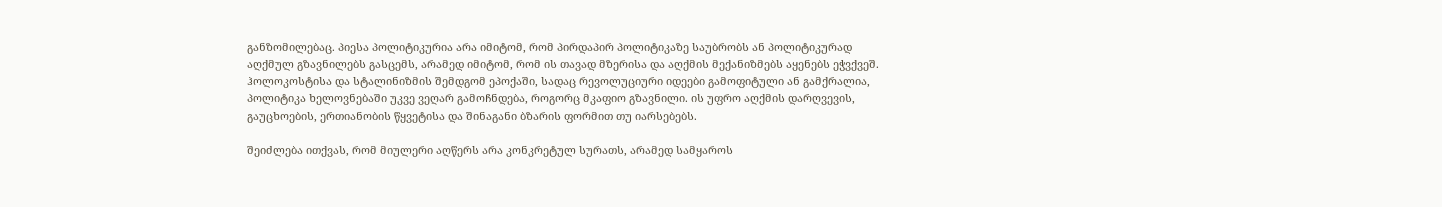განზომილებაც. პიესა პოლიტიკურია არა იმიტომ, რომ პირდაპირ პოლიტიკაზე საუბრობს ან პოლიტიკურად აღქმულ გზავნილებს გასცემს, არამედ იმიტომ, რომ ის თავად მზერისა და აღქმის მექანიზმებს აყენებს ეჭვქვეშ. ჰოლოკოსტისა და სტალინიზმის შემდგომ ეპოქაში, სადაც რევოლუციური იდეები გამოფიტული ან გამქრალია, პოლიტიკა ხელოვნებაში უკვე ვეღარ გამოჩნდება, როგორც მკაფიო გზავნილი. ის უფრო აღქმის დარღვევის, გაუცხოების, ერთიანობის წყვეტისა და შინაგანი ბზარის ფორმით თუ იარსებებს.

შეიძლება ითქვას, რომ მიულერი აღწერს არა კონკრეტულ სურათს, არამედ სამყაროს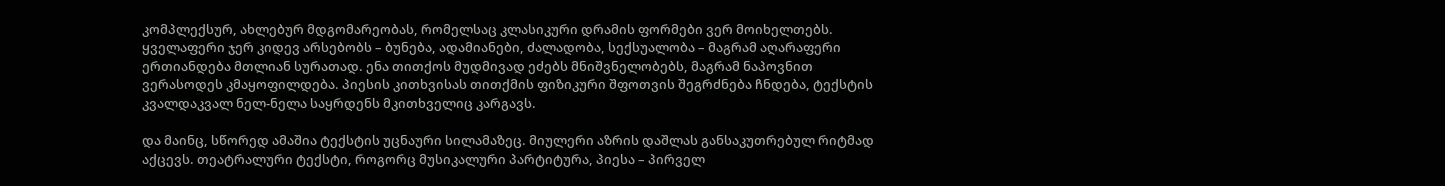კომპლექსურ, ახლებურ მდგომარეობას, რომელსაც კლასიკური დრამის ფორმები ვერ მოიხელთებს. ყველაფერი ჯერ კიდევ არსებობს – ბუნება, ადამიანები, ძალადობა, სექსუალობა – მაგრამ აღარაფერი ერთიანდება მთლიან სურათად. ენა თითქოს მუდმივად ეძებს მნიშვნელობებს, მაგრამ ნაპოვნით ვერასოდეს კმაყოფილდება. პიესის კითხვისას თითქმის ფიზიკური შფოთვის შეგრძნება ჩნდება, ტექსტის კვალდაკვალ ნელ-ნელა საყრდენს მკითხველიც კარგავს.

და მაინც, სწორედ ამაშია ტექსტის უცნაური სილამაზეც. მიულერი აზრის დაშლას განსაკუთრებულ რიტმად აქცევს. თეატრალური ტექსტი, როგორც მუსიკალური პარტიტურა, პიესა – პირველ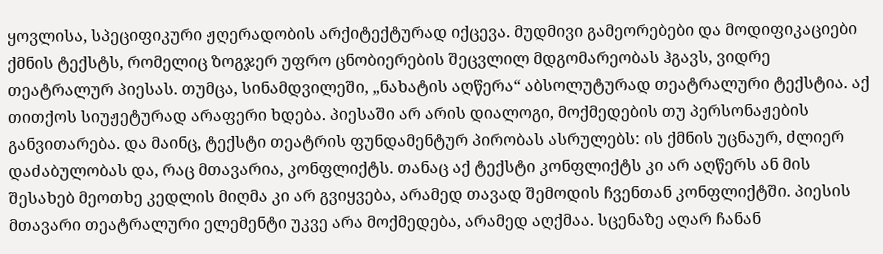ყოვლისა, სპეციფიკური ჟღერადობის არქიტექტურად იქცევა. მუდმივი გამეორებები და მოდიფიკაციები ქმნის ტექსტს, რომელიც ზოგჯერ უფრო ცნობიერების შეცვლილ მდგომარეობას ჰგავს, ვიდრე თეატრალურ პიესას. თუმცა, სინამდვილეში, „ნახატის აღწერა“ აბსოლუტურად თეატრალური ტექსტია. აქ თითქოს სიუჟეტურად არაფერი ხდება. პიესაში არ არის დიალოგი, მოქმედების თუ პერსონაჟების განვითარება. და მაინც, ტექსტი თეატრის ფუნდამენტურ პირობას ასრულებს: ის ქმნის უცნაურ, ძლიერ დაძაბულობას და, რაც მთავარია, კონფლიქტს. თანაც აქ ტექსტი კონფლიქტს კი არ აღწერს ან მის შესახებ მეოთხე კედლის მიღმა კი არ გვიყვება, არამედ თავად შემოდის ჩვენთან კონფლიქტში. პიესის მთავარი თეატრალური ელემენტი უკვე არა მოქმედება, არამედ აღქმაა. სცენაზე აღარ ჩანან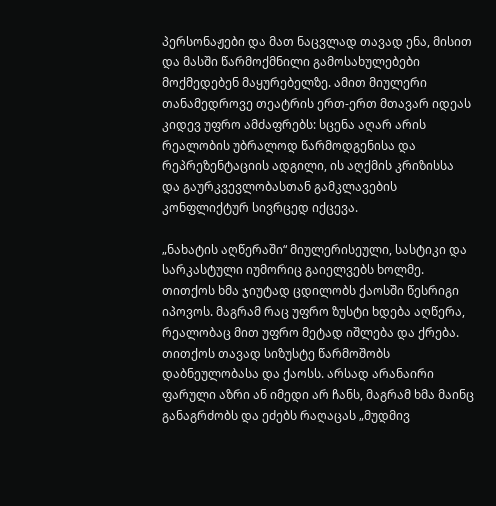პერსონაჟები და მათ ნაცვლად თავად ენა, მისით და მასში წარმოქმნილი გამოსახულებები მოქმედებენ მაყურებელზე. ამით მიულერი თანამედროვე თეატრის ერთ-ერთ მთავარ იდეას კიდევ უფრო ამძაფრებს: სცენა აღარ არის რეალობის უბრალოდ წარმოდგენისა და რეპრეზენტაციის ადგილი, ის აღქმის კრიზისსა და გაურკვევლობასთან გამკლავების კონფლიქტურ სივრცედ იქცევა.

„ნახატის აღწერაში“ მიულერისეული, სასტიკი და სარკასტული იუმორიც გაიელვებს ხოლმე. თითქოს ხმა ჯიუტად ცდილობს ქაოსში წესრიგი იპოვოს. მაგრამ რაც უფრო ზუსტი ხდება აღწერა, რეალობაც მით უფრო მეტად იშლება და ქრება. თითქოს თავად სიზუსტე წარმოშობს დაბნეულობასა და ქაოსს. არსად არანაირი ფარული აზრი ან იმედი არ ჩანს, მაგრამ ხმა მაინც განაგრძობს და ეძებს რაღაცას „მუდმივ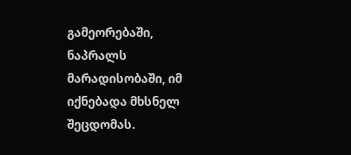გამეორებაში, ნაპრალს მარადისობაში, იმ იქნებადა მხსნელ შეცდომას.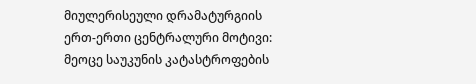მიულერისეული დრამატურგიის ერთ-ერთი ცენტრალური მოტივი: მეოცე საუკუნის კატასტროფების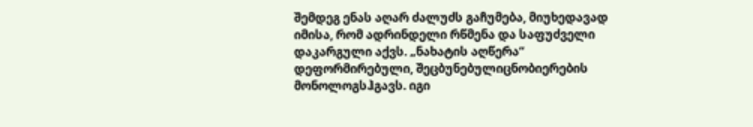შემდეგ ენას აღარ ძალუძს გაჩუმება, მიუხედავად იმისა, რომ ადრინდელი რწმენა და საფუძველი დაკარგული აქვს. „ნახატის აღწერა“ დეფორმირებული, შეცბუნებულიცნობიერების მონოლოგსჰგავს. იგი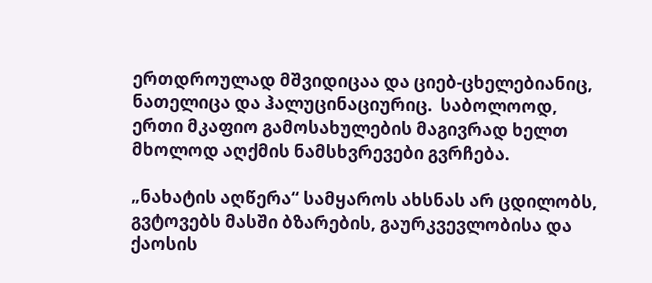ერთდროულად მშვიდიცაა და ციებ-ცხელებიანიც, ნათელიცა და ჰალუცინაციურიც.  საბოლოოდ, ერთი მკაფიო გამოსახულების მაგივრად ხელთ მხოლოდ აღქმის ნამსხვრევები გვრჩება.

„ნახატის აღწერა“ სამყაროს ახსნას არ ცდილობს, გვტოვებს მასში ბზარების, გაურკვევლობისა და ქაოსის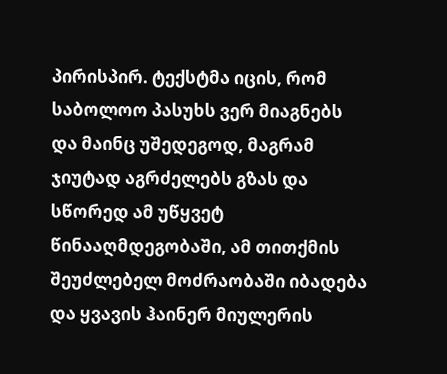პირისპირ. ტექსტმა იცის, რომ საბოლოო პასუხს ვერ მიაგნებს და მაინც უშედეგოდ, მაგრამ ჯიუტად აგრძელებს გზას და სწორედ ამ უწყვეტ წინააღმდეგობაში, ამ თითქმის შეუძლებელ მოძრაობაში იბადება და ყვავის ჰაინერ მიულერის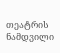თეატრის ნამდვილი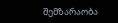შემზარაობა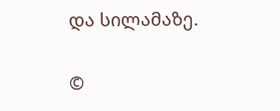და სილამაზე.

©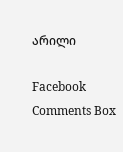არილი

Facebook Comments Box